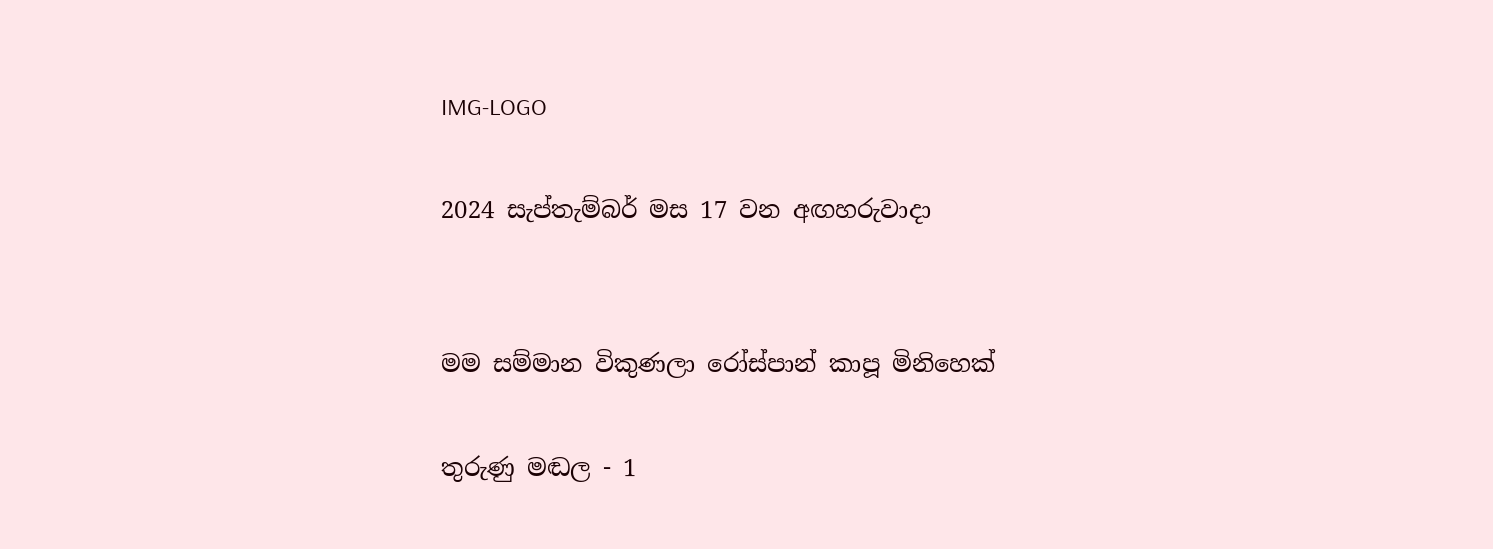IMG-LOGO

2024 සැප්තැම්බර් මස 17 වන අඟහරුවාදා


මම සම්මාන විකුණලා රෝස්පාන් කාපූ මිනිහෙක්

තුරුණු මඬල - 1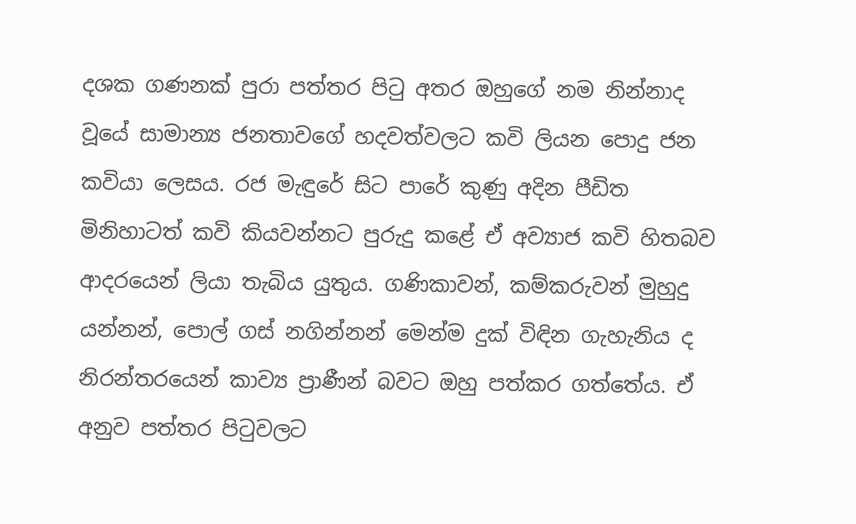දශක ගණනක් පුරා පත්තර පිටු අතර ඔහුගේ නම නින්නාද වූයේ සාමාන්‍ය ජනතාවගේ හදවත්වලට කවි ලියන පොදු ජන කවියා ලෙසය. රජ මැඳුරේ සිට පාරේ කුණු අදින පීඩිත මිනිහාටත් කවි කියවන්නට පුරුදු කළේ ඒ අව්‍යාජ කවි හිතබව ආදරයෙන් ලියා තැබිය යුතුය. ගණිකාවන්, කම්කරුවන් මුහුදු යන්නන්, පොල් ගස් නගින්නන් මෙන්ම දුක් විඳින ගැහැනිය ද නිරන්තරයෙන් කාව්‍ය ප්‍රාණීන් බවට ඔහු පත්කර ගත්තේය. ඒ අනුව පත්තර පිටුවලට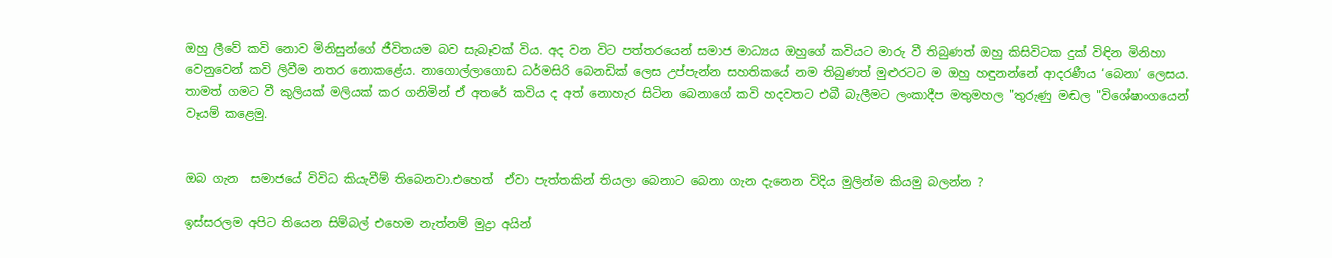ඔහු ලීවේ කවි නොව මිනිසුන්ගේ ජීවිතයම බව සැබෑවක් විය. අද වන විට පත්තරයෙන් සමාජ මාධ්‍යය ඔහුගේ කවියට මාරු වී තිබුණත් ඔහු කිසිවිටක දුක් විඳින මිනිහා වෙනුවෙන් කවි ලිවීම නතර නොකළේය. නාගොල්ලාගොඩ ධර්මසිරි බෙනඩික් ලෙස උප්පැන්න සහතිකයේ නම තිබුණත් මුළුරටට ම ඔහු හඳුනන්නේ ආදරණීය ‘බෙනා’ ලෙසය. තාමත් ගමට වී කුලියක් මලියක් කර ගනිමින් ඒ අතරේ කවිය ද අත් නොහැර සිටින බෙනාගේ කවි හදවතට එබී බැලීමට ලංකාදීප මතුමහල "තුරුණු මඬල "විශේෂාංගයෙන් වෑයම් කළෙමු.


ඔබ ගැන  සමාජයේ විවිධ කියැවීම් තිබෙනවා.එහෙත්  ඒවා පැත්තකින් තියලා බෙනාට බෙනා ගැන දැනෙන විදිය මුලින්ම කියමු බලන්න ?

ඉස්සරලම අපිට තියෙන සිම්බල් එහෙම නැත්නම් මුද්‍රා අයින්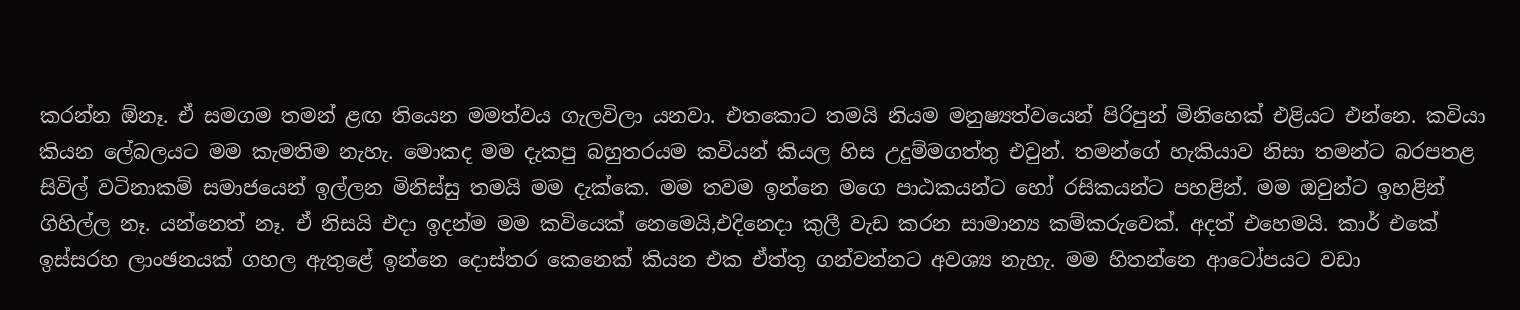කරන්න ඕනෑ. ඒ සමගම තමන් ළඟ තියෙන මමත්වය ගැලවිලා යනවා. එතකොට තමයි නියම මනුෂ්‍යත්වයෙන් පිරිපුන් මිනිහෙක් එළියට එන්නෙ. කවියා කියන ලේබලයට මම කැමතිම නැහැ. මොකද මම දැකපු බහුතරයම කවියන් කියල හිස උදුම්මගත්තු එවුන්. තමන්ගේ හැකියාව නිසා තමන්ට බරපතළ සිවිල් වටිනාකම් සමාජයෙන් ඉල්ලන මිනිස්සු තමයි මම දැක්කෙ. මම තවම ඉන්නෙ මගෙ පාඨකයන්ට හෝ රසිකයන්ට පහළින්. මම ඔවුන්ට ඉහළින් ගිහිල්ල නෑ. යන්නෙත් නෑ. ඒ නිසයි එදා ඉදන්ම මම කවියෙක් නෙමෙයි,එදිනෙදා කුලී වැඩ කරන සාමාන්‍ය කම්කරුවෙක්. අදත් එහෙමයි. කාර් එකේ ඉස්සරහ ලාංඡනයක් ගහල ඇතුළේ ඉන්නෙ දොස්තර කෙනෙක් කියන එක ඒත්තු ගන්වන්නට අවශ්‍ය නැහැ. මම හිතන්නෙ ආටෝපයට වඩා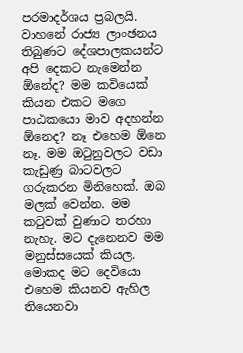පරමාදර්ශය ප්‍රබලයි. වාහනේ රාජ්‍ය ලාංඡනය තිබුණට දේශපාලකයන්ට අපි දෙකට නැමෙන්න ඕනේද? මම කවියෙක් කියන එකට මගෙ පාඨකයො මාව අදහන්න ඕනෙද? නෑ එහෙම ඕනෙ නෑ. මම ඔටුනුවලට වඩා කැඩුණ්‍ර බාටවලට ගරුකරන මිනිහෙක්. ඔබ මලක් වෙන්න. මම කටුවක් වුණාට තරහා නැහැ. මට දැනෙනව මම මනුස්සයෙක් කියල. මොකද මට දෙවියො එහෙම කියනව ඇහිල තියෙනවා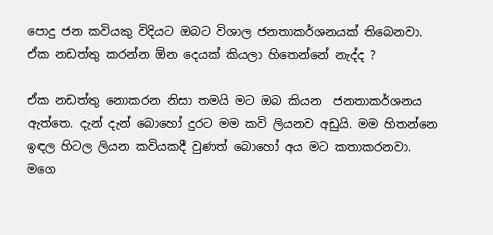පොදු ජන කවියකු විදියට ඔබට විශාල ජනතාකර්ශනයක් තිබෙනවා.  ඒක නඩත්තු කරන්න ඕන දෙයක් කියලා හිතෙන්නේ නැද්ද ?

ඒක නඩත්තු නොකරන නිසා තමයි මට ඔබ කියන  ජනතාකර්ශනය ඇත්තෙ. දැන් දැන් බොහෝ දුරට මම කවි ලියනව අඩුයි. මම හිතන්නෙ ඉඳල හිටල ලියන කවියකදී වුණත් බොහෝ අය මට කතාකරනවා. මගෙ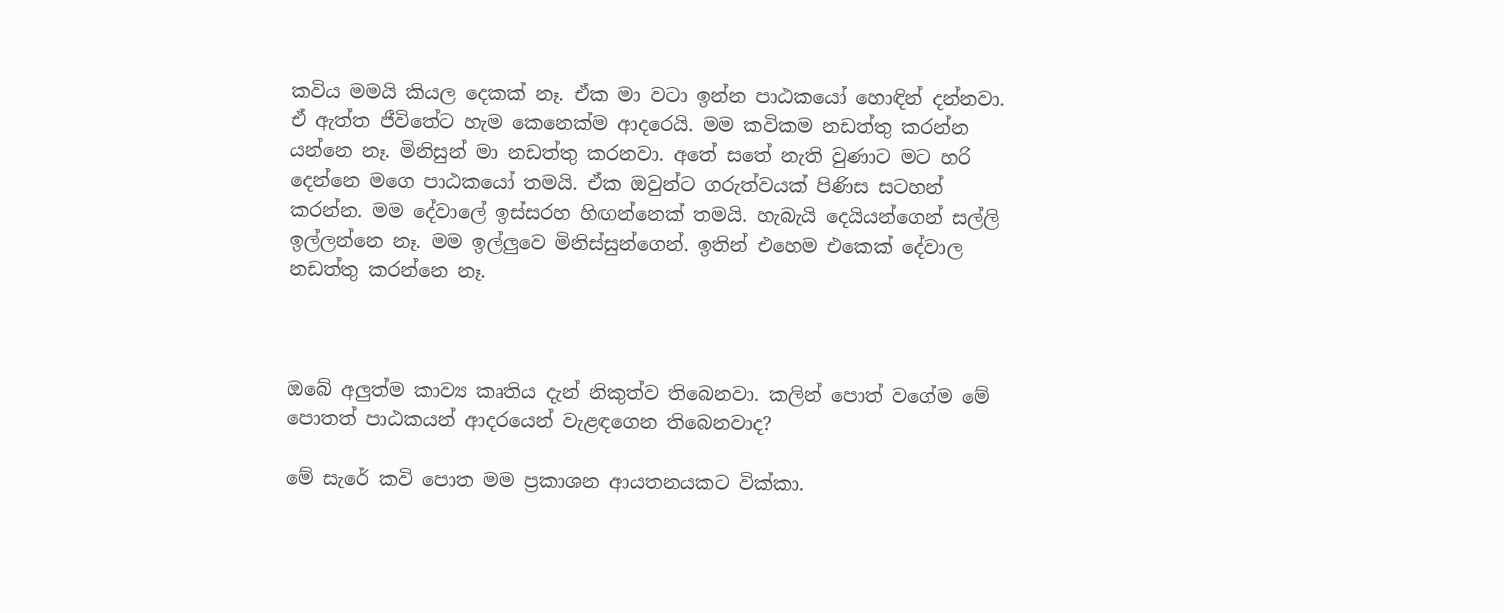කවිය මමයි කියල දෙකක් නෑ. ඒක මා වටා ඉන්න පාඨකයෝ හොඳින් දන්නවා. ඒ ඇත්ත ජීවිතේට හැම කෙනෙක්ම ආදරෙයි. මම කවිකම නඩත්තු කරන්න යන්නෙ නෑ. මිනිසුන් මා නඩත්තු කරනවා. අතේ සතේ නැති වුණාට මට හරි දෙන්නෙ මගෙ පාඨකයෝ තමයි. ඒක ඔවුන්ට ගරුත්වයක් පිණිස සටහන් කරන්න. මම දේවාලේ ඉස්සරහ හිඟන්නෙක් තමයි. හැබැයි දෙයියන්ගෙන් සල්ලි ඉල්ලන්නෙ නෑ. මම ඉල්ලුවෙ මිනිස්සුන්ගෙන්. ඉතින් එහෙම එකෙක් දේවාල නඩත්තු කරන්නෙ නෑ.



ඔබේ අලුත්ම කාව්‍ය කෘතිය දැන් නිකුත්ව තිබෙනවා. කලින් පොත් වගේම මේ පොතත් පාඨකයන් ආදරයෙන් වැළඳගෙන තිබෙනවාද?

මේ සැරේ කවි පොත මම ප්‍රකාශන ආයතනයකට වික්කා.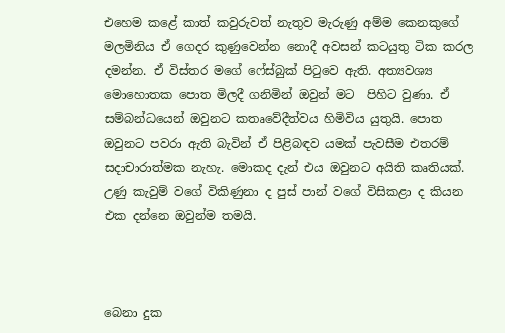එහෙම කළේ කාත් කවුරුවත් නැතුව මැරුණු අම්ම කෙනකුගේ මලමිනිය ඒ ගෙදර කුණුවෙන්න නොදී අවසන් කටයුතු ටික කරල දමන්න. ඒ විස්තර මගේ ෆේස්බුක් පිටුවෙ ඇති. අත්‍යවශ්‍ය මොහොතක පොත මිලදී ගනිමින් ඔවුන් මට  පිහිට වුණා. ඒ සම්බන්ධයෙන් ඔවුනට කතෘවේදීත්වය හිමිවිය යුතුයි. පොත ඔවුනට පවරා ඇති බැවින් ඒ පිළිබඳව යමක් පැවසීම එතරම් සදාචාරාත්මක නැහැ. මොකද දැන් එය ඔවුනට අයිති කෘතියක්. උණු කැවුම් වගේ විකිණුනා ද පුස් පාන් වගේ විසිකළා ද කියන එක දන්නෙ ඔවුන්ම තමයි.



බෙනා දුක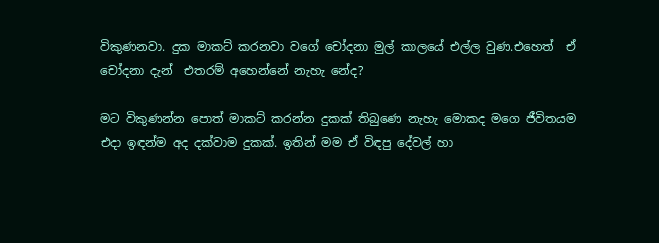විකුණනවා. දුක මාකට් කරනවා වගේ චෝදනා මුල් කාලයේ එල්ල වුණ.එහෙත්  ඒ චෝදනා දැන්  එතරම් අහෙන්නේ නැහැ නේද?

මට විකුණන්න පොත් මාකට් කරන්න දුකක් තිබුණෙ නැහැ මොකද මගෙ ජීවිතයම එදා ඉඳන්ම අද දක්වාම දුකක්. ඉතින් මම ඒ විඳපු දේවල් හා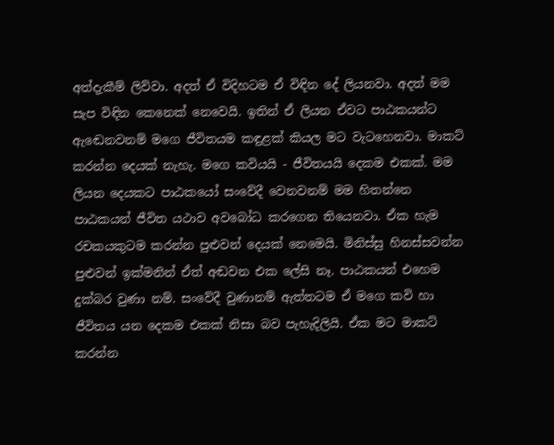අත්දැකීම් ලිව්වා. අදත් ඒ විදිහටම ඒ විඳින දේ ලියනවා. අදත් මම සැප විඳින කෙනෙක් නෙවෙයි. ඉතින් ඒ ලියන ඒවට පාඨකයන්ට ඇඬෙනවනම් මගෙ ජීවිතයම කඳුළක් කියල මට වැටහෙනවා. මාකට් කරන්න දෙයක් නැහැ. මගෙ කවියයි - ජීවිතයයි දෙකම එකක්. මම ලියන දෙයකට පාඨකයෝ සංවේදී වෙනවනම් මම හිතන්නෙ පාඨකයන් ජීවිත යථාව අවබෝධ කරගෙන තියෙනවා. ඒක හැම රචකයකුටම කරන්න පුළුවන් දෙයක් නෙමෙයි. මිනිස්සු හිනස්සවන්න පුළුවන් ඉක්මනින් ඒත් අඬවන එක ලේසි නෑ. පාඨකයන් එහෙම  දුක්බර වුණා නම්. සංවේදී වුණානම් ඇත්තටම ඒ මගෙ කවි හා ජීවිතය යන දෙකම එකක් නිසා බව පැහැදිලියි. ඒක මට මාකට් කරන්න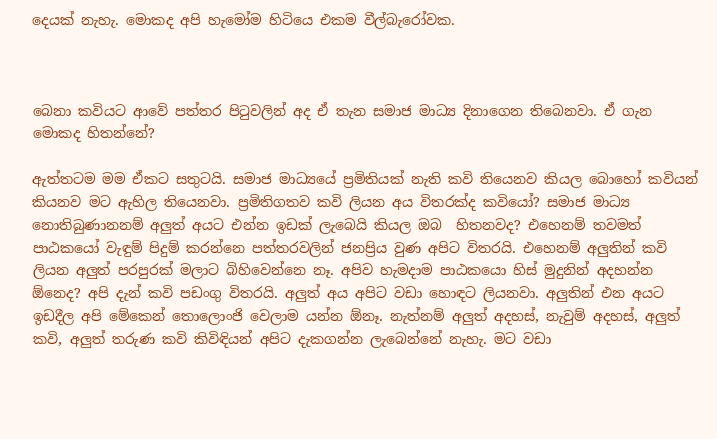දෙයක් නැහැ. මොකද අපි හැමෝම හිටියෙ එකම වීල්බැරෝවක.



බෙනා කවියට ආවේ පත්තර පිටුවලින් අද ඒ තැන සමාජ මාධ්‍ය දිනාගෙන තිබෙනවා. ඒ ගැන මොකද හිතන්නේ?

ඇත්තටම මම ඒකට සතුටයි. සමාජ මාධ්‍යයේ ප්‍රමිතියක් නැති කවි තියෙනව කියල බොහෝ කවියන් කියනව මට ඇහිල තියෙනවා. ප්‍රමිතිගතව කවි ලියන අය විතරක්ද කවියෝ? සමාජ මාධ්‍ය නොතිබුණානනම් අලුත් අයට එන්න ඉඩක් ලැබෙයි කියල ඔබ  හිතනවද? එහෙනම් තවමත් පාඨකයෝ වැඳුම් පිදුම් කරන්නෙ පත්තරවලින් ජනප්‍රිය වුණ අපිට විතරයි. එහෙනම් අලුතින් කවි ලියන අලුත් පරපුරක් මලාට බිහිවෙන්නෙ නෑ. අපිව හැමදාම පාඨකයො හිස් මුදුනින් අදහන්න ඕනෙද? අපි දැන් කවි පඩංගු විතරයි. අලුත් අය අපිට වඩා හොඳට ලියනවා. අලුතින් එන අයට ඉඩදීල අපි මේකෙන් තොලොංජි වෙලාම යන්න ඕනෑ. නැත්නම් අලුත් අදහස්, නැවුම් අදහස්, අලුත් කවි, අලුත් තරුණ කවි කිවිඳියන් අපිට දැකගන්න ලැබෙන්නේ නැහැ. මට වඩා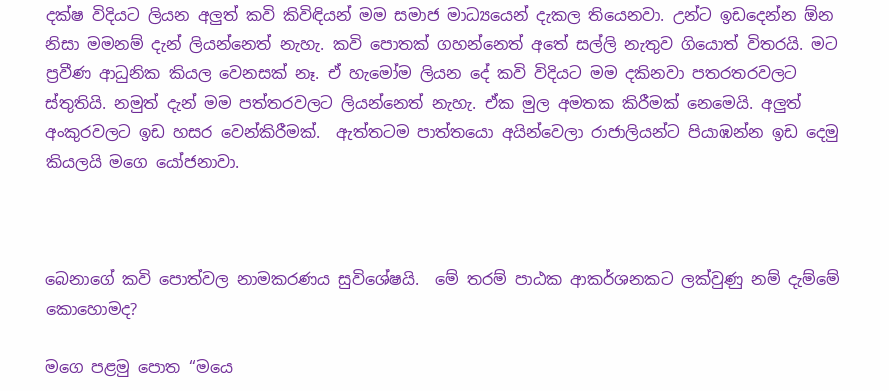දක්ෂ විදියට ලියන අලුත් කවි කිවිඳියන් මම සමාජ මාධ්‍යයෙන් දැකල තියෙනවා. උන්ට ඉඩදෙන්න ඕන නිසා මමනම් දැන් ලියන්නෙත් නැහැ. කවි පොතක් ගහන්නෙත් අතේ සල්ලි නැතුව ගියොත් විතරයි. මට ප්‍රවීණ ආධුනික කියල වෙනසක් නෑ. ඒ හැමෝම ලියන දේ කවි විදියට මම දකිනවා පතරතරවලට ස්තුතියි. නමුත් දැන් මම පත්තරවලට ලියන්නෙත් නැහැ. ඒක මුල අමතක කිරීමක් නෙමෙයි. අලුත් අංකුරවලට ඉඩ හසර වෙන්කිරීමක්.  ඇත්තටම පාත්තයො අයින්වෙලා රාජාලියන්ට පියාඹන්න ඉඩ දෙමු කියලයි මගෙ යෝජනාවා.



බෙනාගේ කවි පොත්වල නාමකරණය සුවිශේෂයි.  මේ තරම් පාඨක ආකර්ශනකට ලක්වුණු නම් දැම්මේ කොහොමද?

මගෙ පළමු පොත ‘‘මයෙ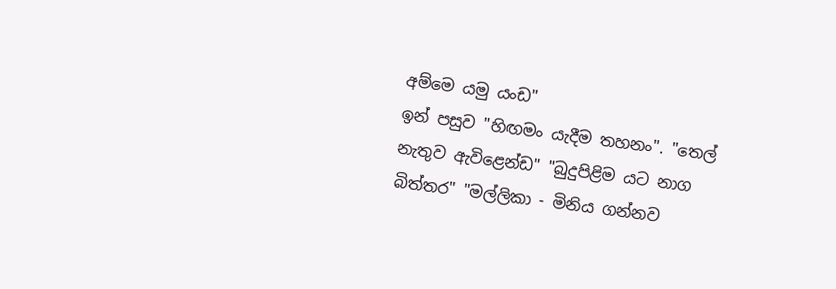අම්මෙ යමු යංඩ"
ඉන් පසුව "හිඟමං යැදීම තහනං". "තෙල් නැතුව ඇවිළෙන්ඩ" "බුදුපිළිම යට නාග බිත්තර" "මල්ලිකා - මිනිය ගන්නව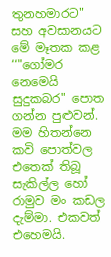තුනහමාරට" සහ අවසානයට මේ මෑතක කළ ‘‘"ගෝමර නෙමෙයි සුදුකබර" පොත ගන්න පුළුවන්.
මම හිතන්නෙ කවි පොත්වල එතෙක් තිබූ සැකිල්ල හෝ රාමුව මං කඩල දැම්මා. එකවත් එහෙමයි.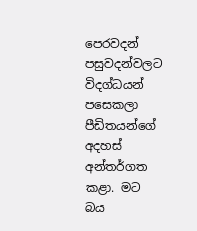පෙරවදන් පසුවදන්වලට විදග්ධයන් පසෙකලා පීඩිතයන්ගේ අදහස් අන්තර්ගත කළා. මට බය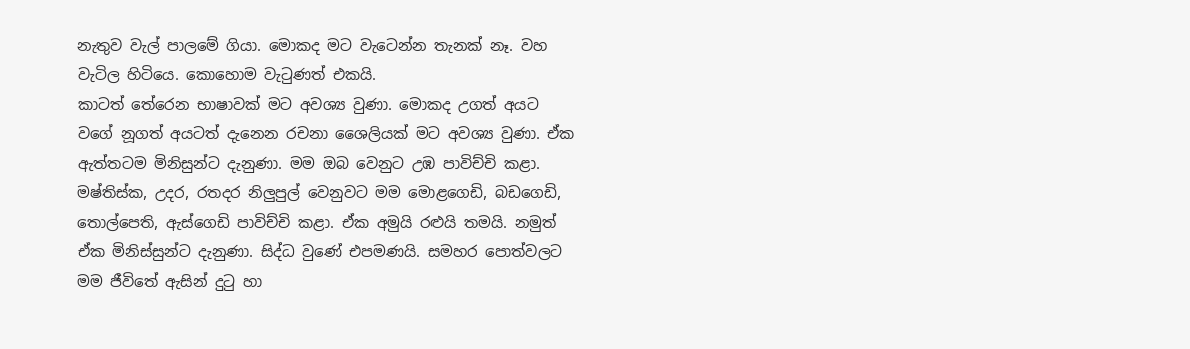නැතුව වැල් පාලමේ ගියා. මොකද මට වැටෙන්න තැනක් නෑ. වහ වැටිල හිටියෙ. කොහොම වැටුණත් එකයි.
කාටත් තේරෙන භාෂාවක් මට අවශ්‍ය වුණා. මොකද උගත් අයට වගේ නූගත් අයටත් දැනෙන රචනා ශෛලියක් මට අවශ්‍ය වුණා. ඒක ඇත්තටම මිනිසුන්ට දැනුණා. මම ඔබ වෙනුට උඹ පාවිච්චි කළා. මෂ්තිස්ක, උදර, රතදර නිලුපුල් වෙනුවට මම මොළගෙඩි, බඩගෙඩි, තොල්පෙති, ඇස්ගෙඩි පාවිච්චි කළා. ඒක අමුයි රළුයි තමයි. නමුත් ඒක මිනිස්සුන්ට දැනුණා. සිද්ධ වුණේ එපමණයි. සමහර පොත්වලට මම ජීවිතේ ඇසින් දුටු හා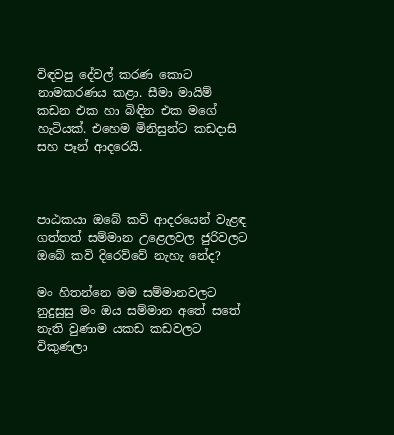විඳවපු දේවල් කරණ කොට නාමකරණය කළා. සීමා මායිම් කඩන එක හා බිඳින එක මගේ හැටියක්. එහෙම මිනිසුන්ට කඩදාසි සහ පෑන් ආදරෙයි.



පාඨකයා ඔබේ කවි ආදරයෙන් වැළඳ ගත්තත් සම්මාන උළෙලවල ජුරිවලට ඔබේ කවි දිරෙව්වේ නැහැ නේද?

මං හිතන්නෙ මම සම්මානවලට නුදුසුසු මං ඔය සම්මාන අතේ සතේ නැති වුණාම යකඩ කඩවලට විකුණලා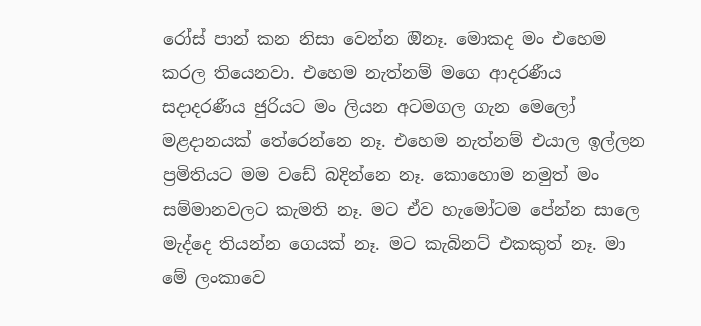රෝස් පාන් කන නිසා වෙන්න ඔිනෑ. මොකද මං එහෙම කරල තියෙනවා. එහෙම නැත්නම් මගෙ ආදරණීය සදාදරණීය ජුරියට මං ලියන අටමගල ගැන මෙලෝ මළදානයක් තේරෙන්නෙ නෑ. එහෙම නැත්නම් එයාල ඉල්ලන ප්‍රමිතියට මම වඩේ බදින්නෙ නෑ. කොහොම නමුත් මං සම්මානවලට කැමති නෑ. මට ඒව හැමෝටම පේන්න සාලෙ මැද්දෙ තියන්න ගෙයක් නෑ. මට කැබිනට් එකකුත් නෑ. මා මේ ලංකාවෙ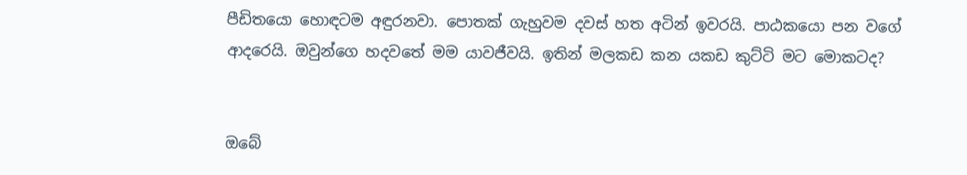පීඩිතයො හොඳටම අඳුරනවා. පොතක් ගැහුවම දවස් හත අටින් ඉවරයි. පාඨකයො පන වගේ ආදරෙයි. ඔවුන්ගෙ හදවතේ මම යාවජීවයි. ඉතින් මලකඩ කන යකඩ කුට්ටි මට මොකටද?


ඔබේ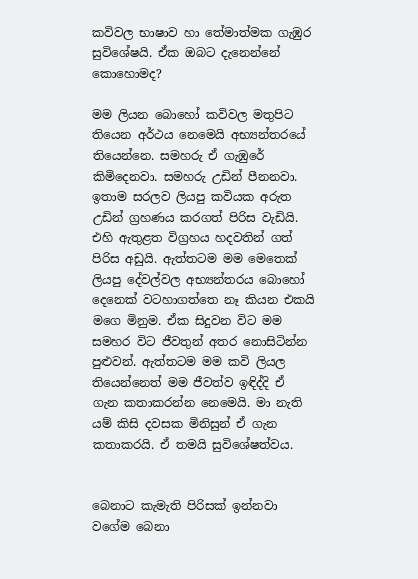කවිවල භාෂාව හා තේමාත්මක ගැඹුර සුවිශේෂයි. ඒක ඔබට දැනෙන්නේ කොහොමද?

මම ලියන බොහෝ කවිවල මතුපිට තියෙන අර්ථය නෙමෙයි අභ්‍යන්තරයේ තියෙන්නෙ. සමහරු ඒ ගැඹුරේ කිමිදෙනවා. සමහරු උඩින් පීනනවා. ඉතාම සරලව ලියපු කවියක අරුත උඩින් ග්‍රහණය කරගත් පිරිස වැඩියි. එහි ඇතුළත විග්‍රහය හදවතින් ගත් පිරිස අඩුයි. ඇත්තටම මම මෙතෙක් ලියපු දේවල්වල අභ්‍යන්තරය බොහෝ දෙනෙක් වටහාගත්තෙ නෑ කියන එකයි මගෙ මිනුම. ඒක සිදුවන විට මම සමහර විට ජීවතුන් අතර නොසිටින්න පුළුවන්. ඇත්තටම මම කවි ලියල තියෙන්නෙත් මම ජීවත්ව ඉඳිද්දි ඒ ගැන කතාකරන්න නෙමෙයි. මා නැති යම් කිසි දවසක මිනිසුන් ඒ ගැන කතාකරයි. ඒ තමයි සුවිශේෂත්වය.


බෙනාට කැමැති පිරිසක් ඉන්නවා වගේම බෙනා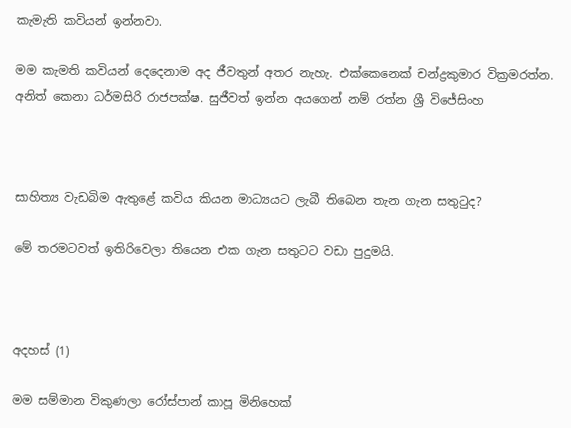කැමැති කවියන් ඉන්නවා.

මම කැමති කවියන් දෙදෙනාම අද ජීවතුන් අතර නැහැ. එක්කෙනෙක් චන්ද්‍රකුමාර වික්‍රමරත්න. අනිත් කෙනා ධර්මසිරි රාජපක්ෂ. සුජීවත් ඉන්න අයගෙන් නම් රත්න ශ්‍රී විජේසිංහ



සාහිත්‍ය වැඩබිම ඇතුළේ කවිය කියන මාධ්‍යයට ලැබී තිබෙන තැන ගැන සතුටුද?

මේ තරමටවත් ඉතිරිවෙලා තියෙන එක ගැන සතුටට වඩා පුදුමයි.



අදහස් (1)

මම සම්මාන විකුණලා රෝස්පාන් කාපූ මිනිහෙක්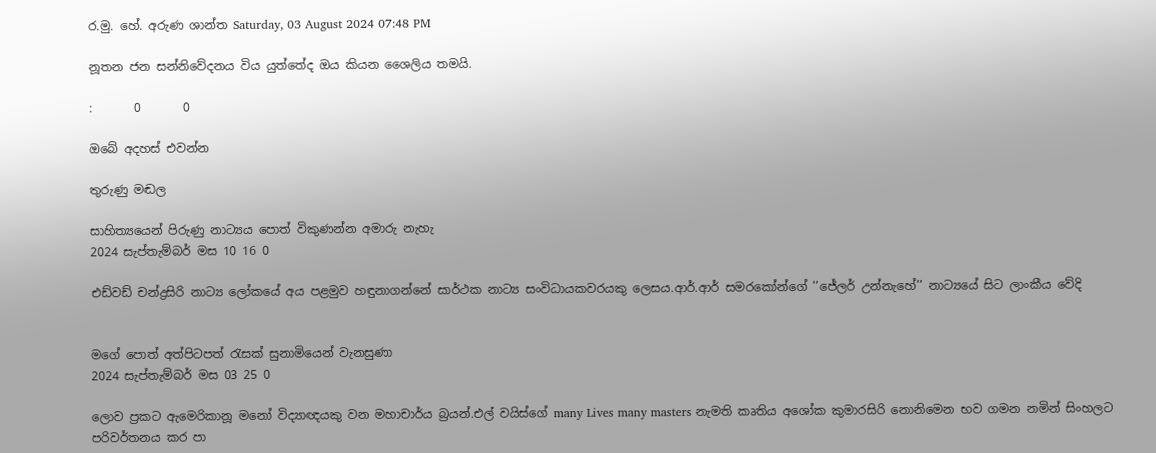ර.මු. හේ. අරුණ ශාන්ත Saturday, 03 August 2024 07:48 PM

නූතන ජන සන්නිවේදනය විය යුත්තේද ඔය කියන ශෛලිය තමයි.

:       0       0

ඔබේ අදහස් එවන්න

තුරුණු මඬල

සාහිත්‍යයෙන් පිරුණු නාට්‍යය පොත් විකුණන්න අමාරු නැහැ
2024 සැප්තැම්බර් මස 10 16 0

එඩ්වඩ් චන්ද්‍රසිරි නාට්‍ය ලෝකයේ අය පළමුව හඳුනාගන්නේ සාර්ථක නාට්‍ය සංවිධායකවරයකු ලෙසය.ආර්.ආර් සමරකෝන්ගේ ’’ජේලර් උන්නැහේ’’ නාට්‍යයේ සිට ලාංකීය වේදි


මගේ පොත් අත්පිටපත් රැසක් සුනාමියෙන් වැනසුණා
2024 සැප්තැම්බර් මස 03 25 0

ලොව ප්‍රකට ඇමෙරිකානූ මනෝ විද්‍යාඥයකු වන මහාචාර්ය බ්‍රයන්.එල් වයිස්ගේ many Lives many masters නැමති කෘතිය අශෝක කුමාරසිරි නොනිමෙන භව ගමන නමින් සිංහලට පරිවර්තනය කර පා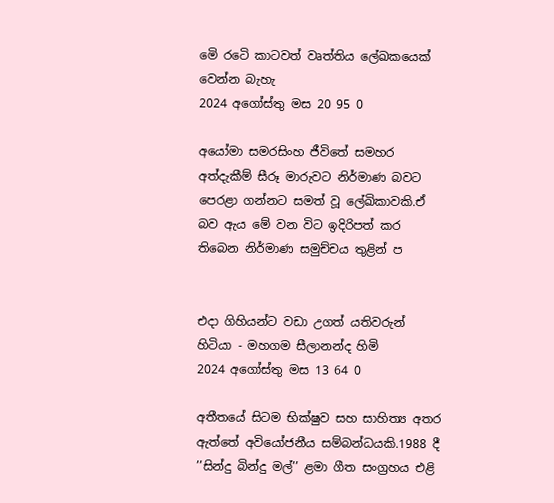මෙි රටෙි කාටවත් වෘත්තිය ලේඛකයෙක් වෙන්න බැහැ
2024 අගෝස්තු මස 20 95 0

අයෝමා සමරසිංහ ජීවිතේ සමහර අත්දැකීම් සීරූ මාරුවට නිර්මාණ බවට පෙරළා ගන්නට සමත් වූ ලේඛිකාවකි.ඒ බව ඇය මේ වන විට ඉදිරිපත් කර තිබෙන නිර්මාණ සමුච්චය තුළින් ප


එදා ගිහියන්ට වඩා උගත් යතිවරුන් හිටියා - මහගම සීලානන්ද හිමි
2024 අගෝස්තු මස 13 64 0

අතීතයේ සිටම භික්ෂුව සහ සාහිත්‍ය අතර ඇත්තේ අවියෝජනීය සම්බන්ධයකි.1988 දී ’’සින්දු බින්දු මල්’’ ළමා ගීත සංග්‍රහය එළි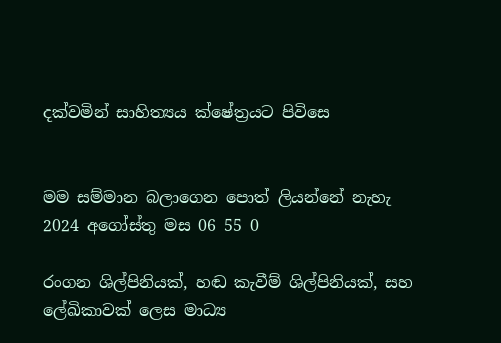දක්වමින් සාහිත්‍යය ක්ෂේත්‍රයට පිවිසෙ


මම සම්මාන බලාගෙන පොත් ලියන්නේ නැහැ
2024 අගෝස්තු මස 06 55 0

රංගන ශිල්පිනියක්, හඬ කැවීම් ශිල්පිනියක්, සහ ලේඛිකාවක් ලෙස මාධ්‍ය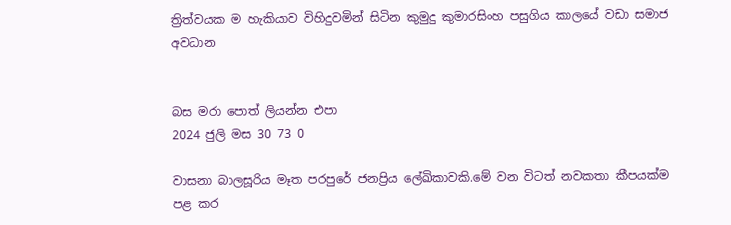ත්‍රිත්වයක ම හැකියාව විහිදුවමින් සිටින කුමුදු කුමාරසිංහ පසුගිය කාලයේ වඩා සමාජ අවධාන


බස මරා පොත් ලියන්න එපා
2024 ජුලි මස 30 73 0

වාසනා බාලසූරිය මෑත පරපුරේ ජනප්‍රිය ලේඛිකාවකි.මේ වන විටත් නවකතා කීපයක්ම පළ කර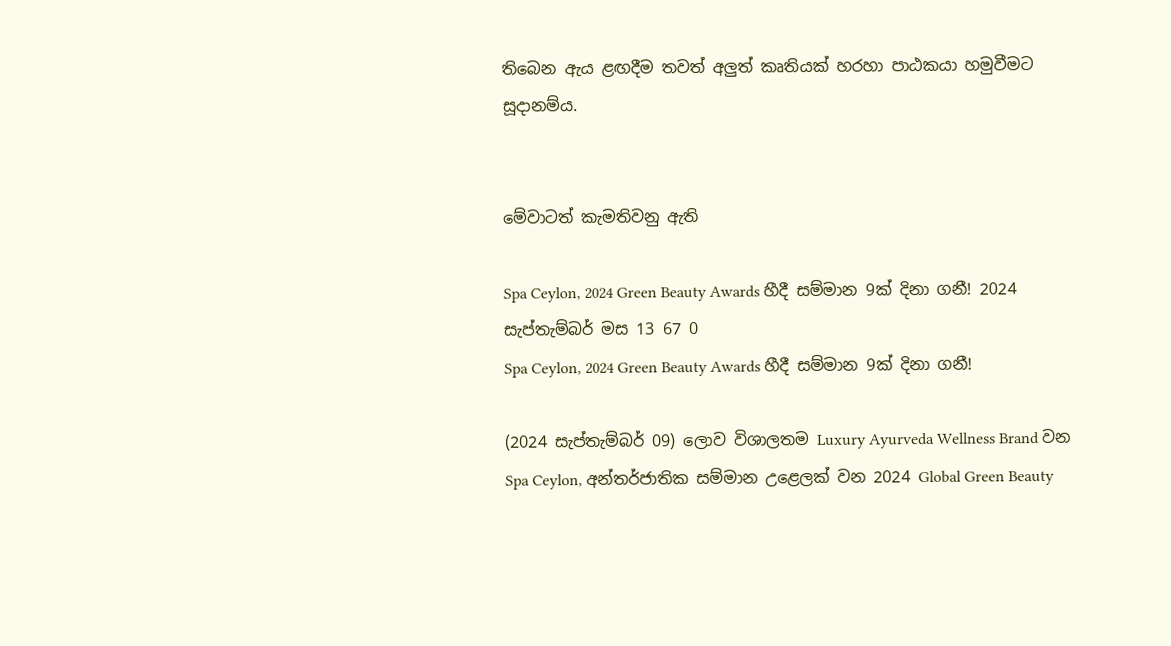තිබෙන ඇය ළඟදීම තවත් අලුත් කෘතියක් හරහා පාඨකයා හමුවීමට සූදානම්ය.


මේවාටත් කැමතිවනු ඇති

Spa Ceylon, 2024 Green Beauty Awards හීදී සම්මාන 9ක් දිනා ගනී! 2024 සැප්තැම්බර් මස 13 67 0
Spa Ceylon, 2024 Green Beauty Awards හීදී සම්මාන 9ක් දිනා ගනී!

(2024 සැප්තැම්බර් 09) ලොව විශාලතම Luxury Ayurveda Wellness Brand වන Spa Ceylon, අන්තර්ජාතික සම්මාන උළෙලක් වන 2024 Global Green Beauty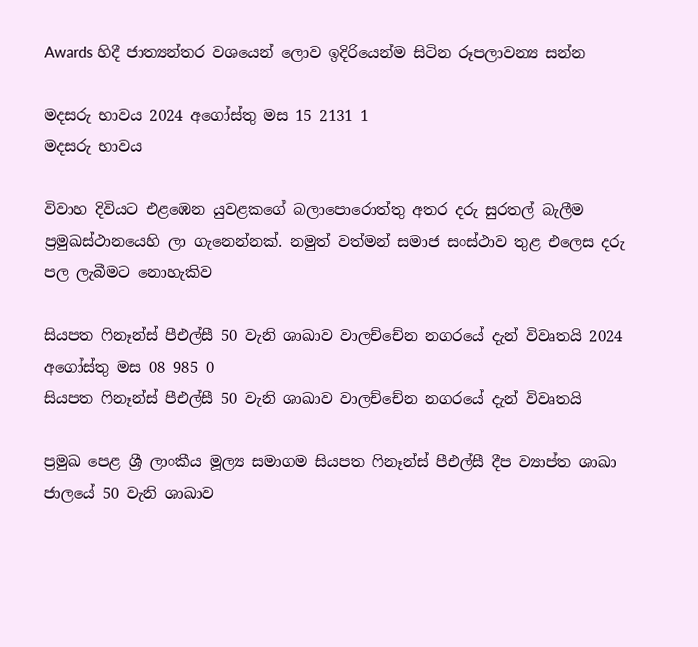Awards හිදී ජාත්‍යන්තර වශයෙන් ලොව ඉදිරියෙන්ම සිටින රූපලාවන්‍ය සන්න

මදසරු භාවය 2024 අගෝස්තු මස 15 2131 1
මදසරු භාවය

විවාහ දිවියට එළඹෙන යුවළකගේ බලාපොරොත්තු අතර දරු සුරතල් බැලීම ප්‍රමුඛස්ථානයෙහි ලා ගැනෙන්නක්. නමුත් වත්මන් සමාජ සංස්ථාව තුළ එලෙස දරු පල ලැබීමට නොහැකිව

සියපත ෆිනෑන්ස් පීඑල්සී 50 වැනි ශාඛාව වාලච්චේන නගරයේ දැන් විවෘතයි 2024 අගෝස්තු මස 08 985 0
සියපත ෆිනෑන්ස් පීඑල්සී 50 වැනි ශාඛාව වාලච්චේන නගරයේ දැන් විවෘතයි

ප්‍රමුඛ පෙළ ශ්‍රී ලාංකීය මූල්‍ය සමාගම සියපත ෆිනෑන්ස් පීඑල්සී දීප ව්‍යාප්ත ශාඛා ජාලයේ 50 වැනි ශාඛාව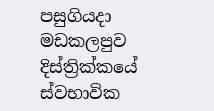පසුගියදා මඩකලපුව දිස්ත්‍රික්කයේ ස්වභාවික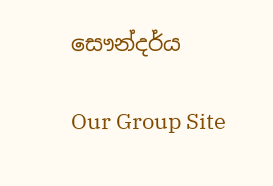සෞන්දර්ය

Our Group Site